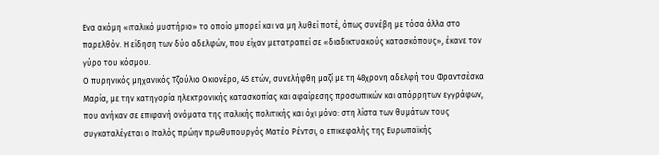Ενα ακόμη «ιταλικό μυστήριο» το οποίο μπορεί και να μη λυθεί ποτέ, όπως συνέβη με τόσα άλλα στο παρελθόν. Η είδηση των δύο αδελφών, που είχαν μετατραπεί σε «διαδικτυακούς κατασκόπους», έκανε τον γύρο του κόσμου.
Ο πυρηνικός μηχανικός Τζούλιο Οκιονέρο, 45 ετών, συνελήφθη μαζί με τη 48χρονη αδελφή του Φραντσέσκα Μαρία, με την κατηγορία ηλεκτρονικής κατασκοπίας και αφαίρεσης προσωπικών και απόρρητων εγγράφων, που ανήκαν σε επιφανή ονόματα της ιταλικής πολιτικής και όχι μόνο: στη λίστα των θυμάτων τους συγκαταλέγεται ο Ιταλός πρώην πρωθυπουργός Ματέο Ρέντσι, ο επικεφαλής της Ευρωπαϊκής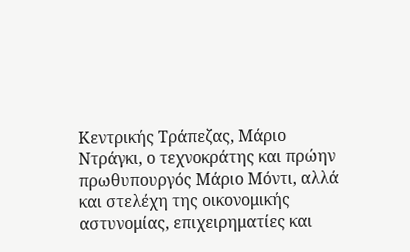Κεντρικής Τράπεζας, Μάριο Ντράγκι, ο τεχνοκράτης και πρώην πρωθυπουργός Μάριο Μόντι, αλλά και στελέχη της οικονομικής αστυνομίας, επιχειρηματίες και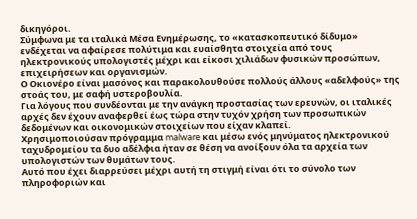δικηγόροι.
Σύμφωνα με τα ιταλικά Mέσα Eνημέρωσης, το «κατασκοπευτικό δίδυμο» ενδέχεται να αφαίρεσε πολύτιμα και ευαίσθητα στοιχεία από τους ηλεκτρονικούς υπολογιστές μέχρι και είκοσι χιλιάδων φυσικών προσώπων, επιχειρήσεων και οργανισμών.
Ο Οκιονέρο είναι μασόνος και παρακολουθούσε πολλούς άλλους «αδελφούς» της στοάς του, με σαφή υστεροβουλία.
Για λόγους που συνδέονται με την ανάγκη προστασίας των ερευνών, οι ιταλικές αρχές δεν έχουν αναφερθεί έως τώρα στην τυχόν χρήση των προσωπικών δεδομένων και οικονομικών στοιχείων που είχαν κλαπεί.
Χρησιμοποιούσαν πρόγραμμα malware και μέσω ενός μηνύματος ηλεκτρονικού ταχυδρομείου τα δυο αδέλφια ήταν σε θέση να ανοίξουν όλα τα αρχεία των υπολογιστών των θυμάτων τους.
Αυτό που έχει διαρρεύσει μέχρι αυτή τη στιγμή είναι ότι το σύνολο των πληροφοριών και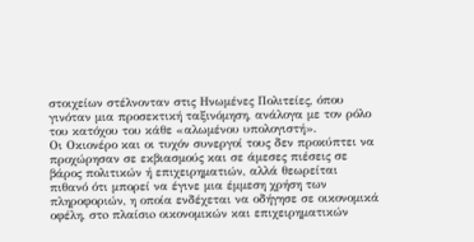στοιχείων στέλνονταν στις Ηνωμένες Πολιτείες, όπου γινόταν μια προσεκτική ταξινόμηση, ανάλογα με τον ρόλο του κατόχου του κάθε «αλωμένου υπολογιστή».
Οι Οκιονέρο και οι τυχόν συνεργοί τους δεν προκύπτει να προχώρησαν σε εκβιασμούς και σε άμεσες πιέσεις σε βάρος πολιτικών ή επιχειρηματιών, αλλά θεωρείται πιθανό ότι μπορεί να έγινε μια έμμεση χρήση των πληροφοριών, η οποία ενδέχεται να οδήγησε σε οικονομικά οφέλη, στo πλαίσιo οικονομικών και επιχειρηματικών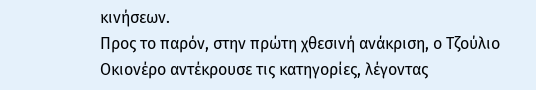κινήσεων.
Προς το παρόν, στην πρώτη χθεσινή ανάκριση, ο Τζούλιο Οκιονέρο αντέκρουσε τις κατηγορίες, λέγοντας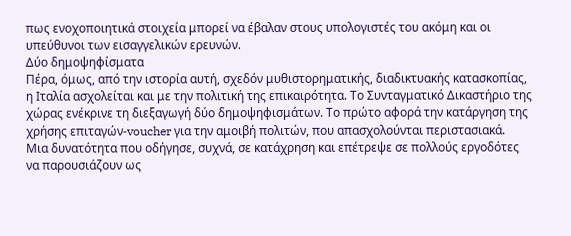πως ενοχοποιητικά στοιχεία μπορεί να έβαλαν στους υπολογιστές του ακόμη και οι υπεύθυνοι των εισαγγελικών ερευνών.
Δύο δημοψηφίσματα
Πέρα, όμως, από την ιστορία αυτή, σχεδόν μυθιστορηματικής, διαδικτυακής κατασκοπίας, η Ιταλία ασχολείται και με την πολιτική της επικαιρότητα. Το Συνταγματικό Δικαστήριο της χώρας ενέκρινε τη διεξαγωγή δύο δημοψηφισμάτων. Το πρώτο αφορά την κατάργηση της χρήσης επιταγών-voucher για την αμοιβή πολιτών, που απασχολούνται περιστασιακά.
Μια δυνατότητα που οδήγησε, συχνά, σε κατάχρηση και επέτρεψε σε πολλούς εργοδότες να παρουσιάζουν ως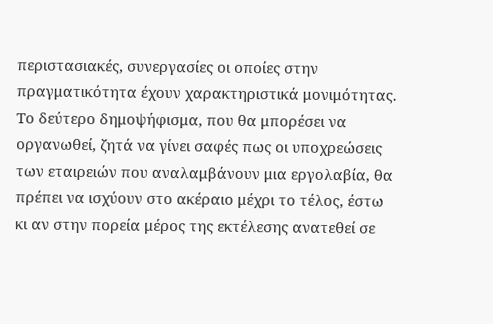περιστασιακές, συνεργασίες οι οποίες στην πραγματικότητα έχουν χαρακτηριστικά μονιμότητας.
Το δεύτερο δημοψήφισμα, που θα μπορέσει να οργανωθεί, ζητά να γίνει σαφές πως οι υποχρεώσεις των εταιρειών που αναλαμβάνουν μια εργολαβία, θα πρέπει να ισχύουν στο ακέραιο μέχρι το τέλος, έστω κι αν στην πορεία μέρος της εκτέλεσης ανατεθεί σε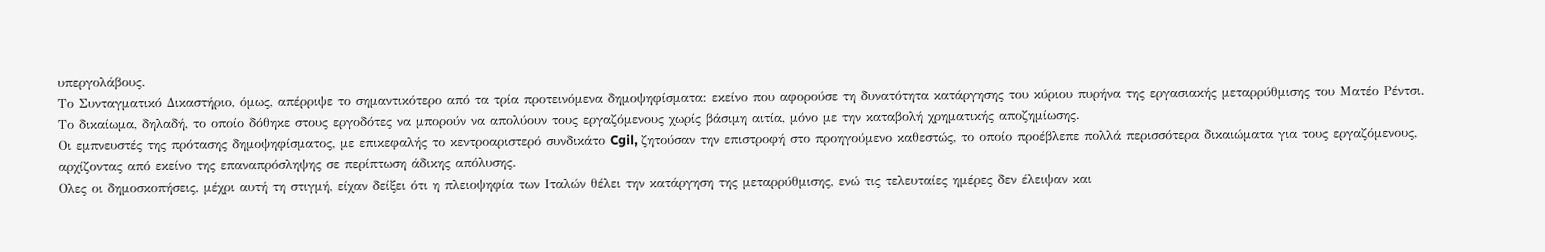υπεργολάβους.
Το Συνταγματικό Δικαστήριο, όμως, απέρριψε το σημαντικότερο από τα τρία προτεινόμενα δημοψηφίσματα: εκείνο που αφορούσε τη δυνατότητα κατάργησης του κύριου πυρήνα της εργασιακής μεταρρύθμισης του Ματέο Ρέντσι.
Το δικαίωμα, δηλαδή, το οποίο δόθηκε στους εργοδότες να μπορούν να απολύουν τους εργαζόμενους χωρίς βάσιμη αιτία, μόνο με την καταβολή χρηματικής αποζημίωσης.
Οι εμπνευστές της πρότασης δημοψηφίσματος, με επικεφαλής το κεντροαριστερό συνδικάτο Cgil, ζητούσαν την επιστροφή στο προηγούμενο καθεστώς, το οποίο προέβλεπε πολλά περισσότερα δικαιώματα για τους εργαζόμενους, αρχίζοντας από εκείνο της επαναπρόσληψης σε περίπτωση άδικης απόλυσης.
Ολες οι δημοσκοπήσεις, μέχρι αυτή τη στιγμή, είχαν δείξει ότι η πλειοψηφία των Ιταλών θέλει την κατάργηση της μεταρρύθμισης, ενώ τις τελευταίες ημέρες δεν έλειψαν και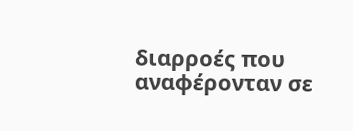διαρροές που αναφέρονταν σε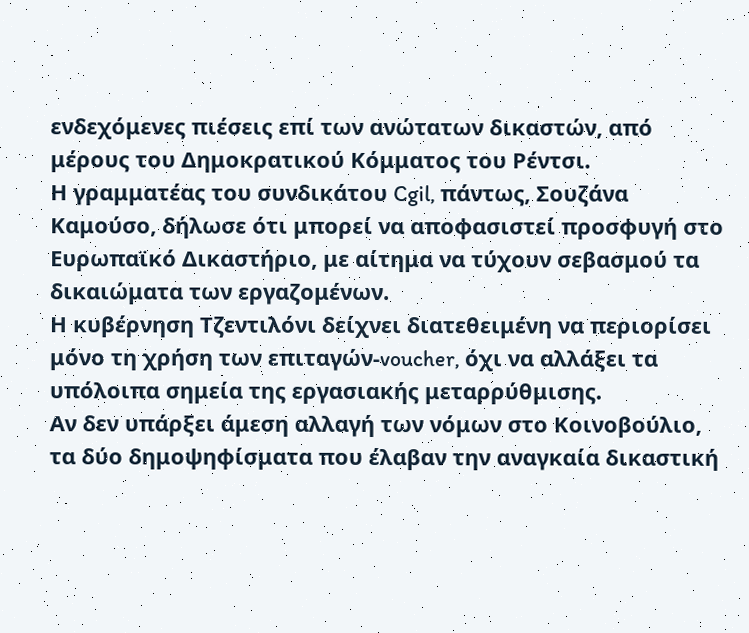ενδεχόμενες πιέσεις επί των ανώτατων δικαστών, από μέρους του Δημοκρατικού Κόμματος του Ρέντσι.
Η γραμματέας του συνδικάτου Cgil, πάντως, Σουζάνα Καμούσο, δήλωσε ότι μπορεί να αποφασιστεί προσφυγή στο Ευρωπαϊκό Δικαστήριο, με αίτημα να τύχουν σεβασμού τα δικαιώματα των εργαζομένων.
Η κυβέρνηση Τζεντιλόνι δείχνει διατεθειμένη να περιορίσει μόνο τη χρήση των επιταγών-voucher, όχι να αλλάξει τα υπόλοιπα σημεία της εργασιακής μεταρρύθμισης.
Αν δεν υπάρξει άμεση αλλαγή των νόμων στο Κοινοβούλιο, τα δύο δημοψηφίσματα που έλαβαν την αναγκαία δικαστική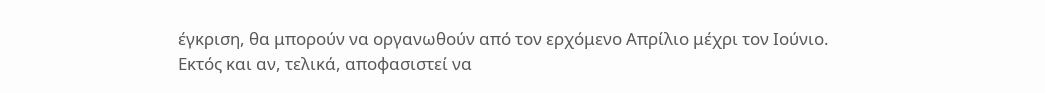έγκριση, θα μπορούν να οργανωθούν από τον ερχόμενο Απρίλιο μέχρι τον Ιούνιο.
Εκτός και αν, τελικά, αποφασιστεί να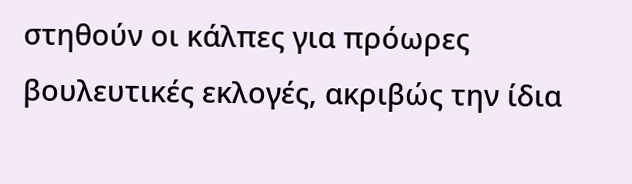στηθούν οι κάλπες για πρόωρες βουλευτικές εκλογές, ακριβώς την ίδια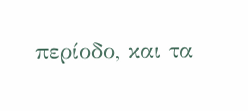περίοδο, και τα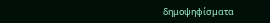δημοψηφίσματα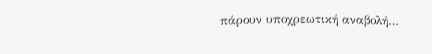πάρουν υποχρεωτική αναβολή…